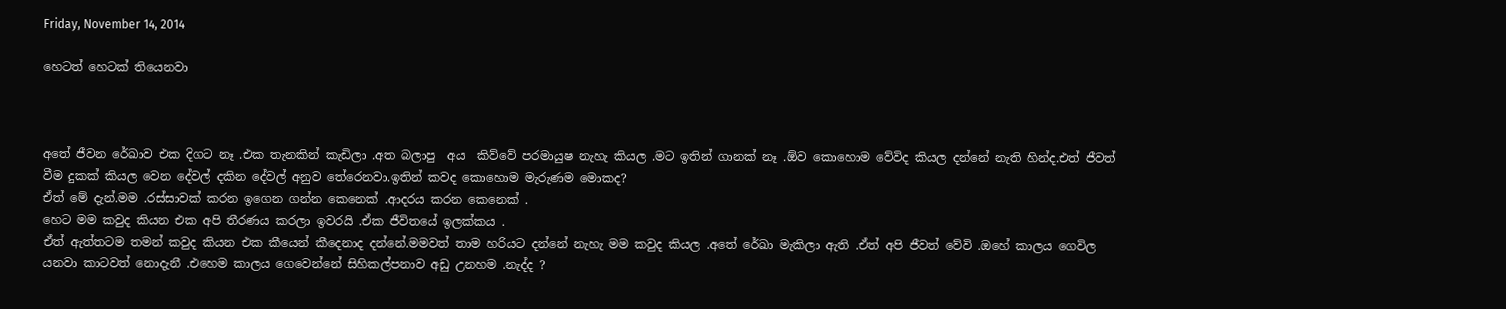Friday, November 14, 2014

හෙටත් හෙටක් තියෙනවා



අතේ ජීවන රේඛාව එක දිගට නෑ .එක තැනකින් කැඩිලා .අත බලාපු  අය  කිව්වේ පරමායුෂ නැහැ කියල .මට ඉතින් ගානක් නෑ .ඕව කොහොම වේවිද කියල දන්නේ නැති හින්ද.එත් ජීවත් වීම දුකක් කියල වෙන දේවල් දකින දේවල් අනුව තේරෙනවා.ඉතින් කවද කොහොම මැරුණම මොකද?
ඒත් මේ දැන්.මම .රස්සාවක් කරන ඉගෙන ගන්න කෙනෙක් .ආදරය කරන කෙනෙක් .
හෙට මම කවුද කියන එක අපි තීරණය කරලා ඉවරයි .ඒක ජීවිතයේ ඉලක්කය .
ඒත් ඇත්තටම තමන් කවුද කියන එක කීයෙන් කීදෙනාද දන්නේ.මමවත් තාම හරියට දන්නේ නැහැ මම කවුද කියල .අතේ රේඛා මැකිලා ඇති .ඒත් අපි ජීවත් වේවි .ඔහේ කාලය ගෙවිල යනවා කාටවත් නොදැනී .එහෙම කාලය ගෙවෙන්නේ සිහිකල්පනාව අඩු උනහම .නැද්ද ?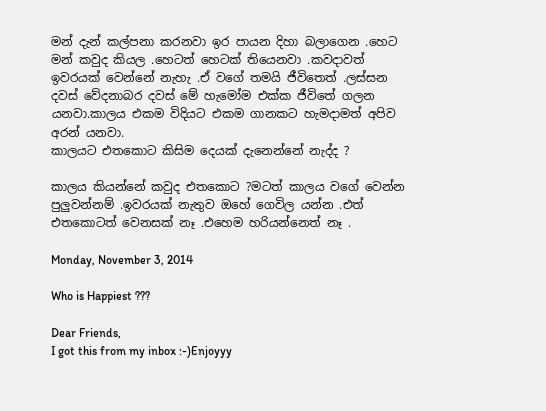මන් දැන් කල්පනා කරනවා ඉර පායන දිහා බලාගෙන .හෙට මන් කවුද කියල .හෙටත් හෙටක් තියෙනවා .කවදාවත් ඉවරයක් වෙන්නේ නැහැ .ඒ වගේ තමයි ජීවිතෙත් .ලස්සන දවස් වේදනාබර දවස් මේ හැමෝම එක්ක ජීවිතේ ගලන යනවා.කාලය එකම විදියට එකම ගානකට හැමදාමත් අපිව අරන් යනවා.
කාලයට එතකොට කිසිම දෙයක් දැනෙන්නේ නැද්ද ?

කාලය කියන්නේ කවුද එතකොට ?මටත් කාලය වගේ වෙන්න පුලුවන්නම් .ඉවරයක් නැතුව ඔහේ ගෙවිල යන්න .එත් එතකොටත් වෙනසක් නෑ .එහෙම හරියන්නෙත් නෑ .

Monday, November 3, 2014

Who is Happiest ???

Dear Friends,
I got this from my inbox :-)Enjoyyy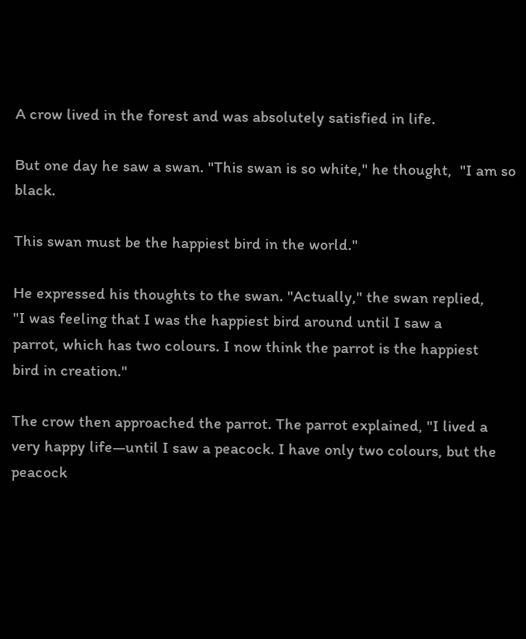A crow lived in the forest and was absolutely satisfied in life.

But one day he saw a swan. "This swan is so white," he thought,  "I am so black.

This swan must be the happiest bird in the world."

He expressed his thoughts to the swan. "Actually," the swan replied,
"I was feeling that I was the happiest bird around until I saw a
parrot, which has two colours. I now think the parrot is the happiest
bird in creation."

The crow then approached the parrot. The parrot explained, "I lived a
very happy life—until I saw a peacock. I have only two colours, but the
peacock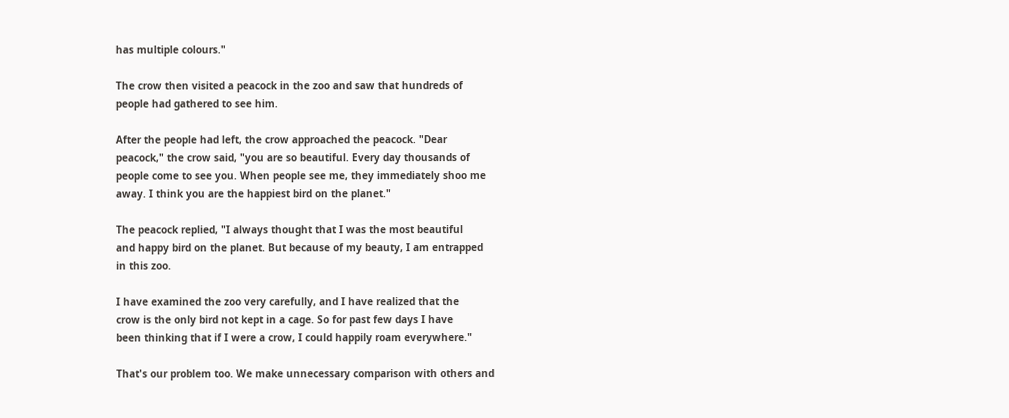has multiple colours."

The crow then visited a peacock in the zoo and saw that hundreds of
people had gathered to see him.

After the people had left, the crow approached the peacock. "Dear
peacock," the crow said, "you are so beautiful. Every day thousands of
people come to see you. When people see me, they immediately shoo me
away. I think you are the happiest bird on the planet."

The peacock replied, "I always thought that I was the most beautiful
and happy bird on the planet. But because of my beauty, I am entrapped
in this zoo.

I have examined the zoo very carefully, and I have realized that the
crow is the only bird not kept in a cage. So for past few days I have
been thinking that if I were a crow, I could happily roam everywhere."

That's our problem too. We make unnecessary comparison with others and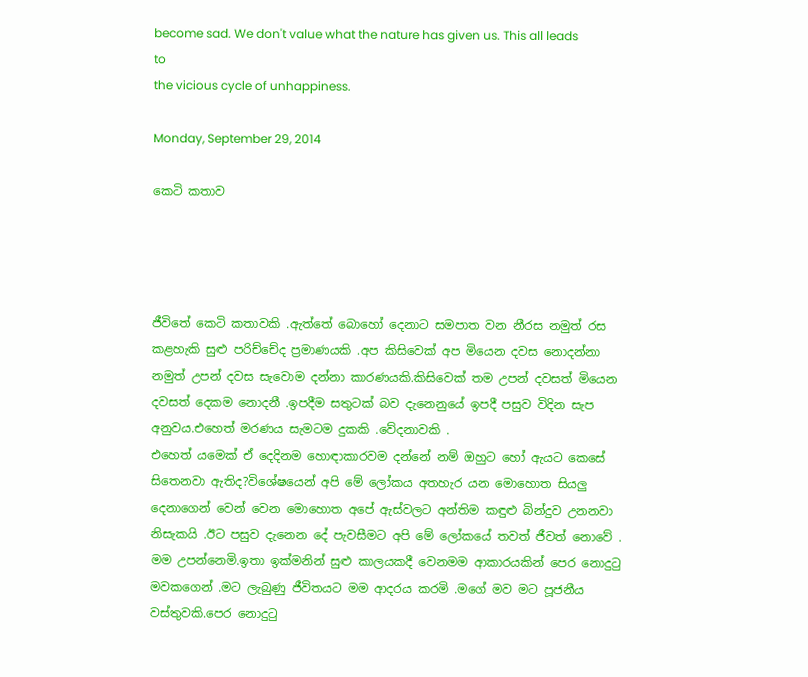become sad. We don't value what the nature has given us. This all leads to
the vicious cycle of unhappiness.

Monday, September 29, 2014

කෙටි කතාව




ජීවිතේ කෙටි කතාවකි .ඇත්තේ බොහෝ දෙනාට සමපාත වන නීරස නමුත් රස කළහැකි සුළු පරිච්චේද ප්‍රමාණයකි .අප කිසිවෙක් අප මියෙන දවස නොදන්නා නමුත් උපන් දවස සැවොම දන්නා කාරණයකි.කිසිවෙක් තම උපන් දවසත් මියෙන දවසත් දෙකම නොදනී .ඉපදීම සතුටක් බව දැනෙනුයේ ඉපදී පසුව විදින සැප අනුවය.එහෙත් මරණය සැමටම දුකකි .වේදනාවකි .
එහෙත් යමෙක් ඒ දෙදිනම හොඳාකාරවම දන්නේ නම් ඔහුට හෝ ඇයට කෙසේ සිතෙනවා ඇතිද?විශේෂයෙන් අපි මේ ලෝකය අතහැර යන මොහොත සියලු දෙනාගෙන් වෙන් වෙන මොහොත අපේ ඇස්වලට අන්තිම කඳුළු බින්දුව උනනවා නිසැකයි .ඊට පසුව දැනෙන දේ පැවසීමට අපි මේ ලෝකයේ තවත් ජීවත් නොවේ .
මම උපන්නෙමි.ඉතා ඉක්මනින් සුළු කාලයකදී වෙනමම ආකාරයකින් පෙර නොදුටු මවකගෙන් .මට ලැබුණු ජීවිතයට මම ආදරය කරමි .මගේ මව මට පූජනීය වස්තුවකි.පෙර නොදුටු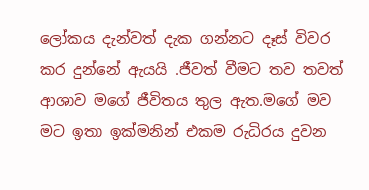ලෝකය දැන්වත් දැක ගන්නට දෑස් විවර කර දුන්නේ ඇයයි .ජීවත් වීමට තව තවත් ආශාව මගේ ජීවිතය තුල ඇත.මගේ මව මට ඉතා ඉක්මනින් එකම රුධිරය දුවන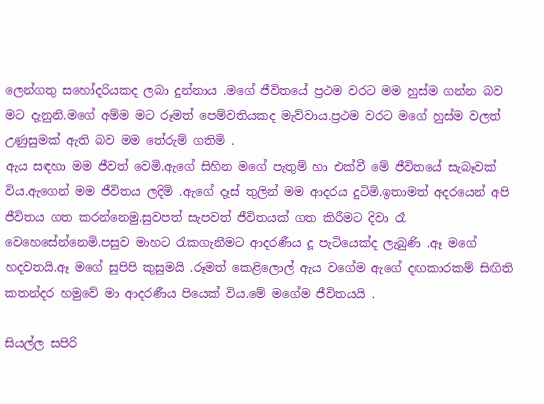ලෙන්ගතු සහෝදරියකද ලබා දුන්නාය .මගේ ජීවිතයේ ප්‍රථම වරට මම හුස්ම ගන්න බව මට දැනුනි.මගේ අම්ම මට රූමත් පෙම්වතියකද මැව්වාය.ප්‍රථම වරට මගේ හුස්ම වලත් උණුසුමක් ඇති බව මම තේරුම් ගතිමි .
ඇය සඳහා මම ජීවත් වෙමි.ඇගේ සිහින මගේ පැතුම් හා එක්වී මේ ජීවිතයේ සැබෑවක් විය.ඇගෙන් මම ජීවිතය ලදිමි .ඇගේ දෑස් තුලින් මම ආදරය දුටිමි.ඉතාමත් අදරයෙන් අපි ජීවිතය ගත කරන්නෙමු.සුවපත් සැපවත් ජීවිතයක් ගත කිරීමට දිවා රෑ වෙහෙසේන්නෙමි.පසුව මාහට රැකගැනීමට ආදරණීය දූ පැටියෙක්ද ලැබුණි .ඈ මගේ හදවතයි.ඈ මගේ සුපිපි කුසුමයි .රූමත් කෙළිලොල් ඇය වගේම ඇගේ දඟකාරකම් සිඟිති කතන්දර හමුවේ මා ආදරණීය පියෙක් විය.මේ මගේම ජීවිතයයි .

සියල්ල සපිරි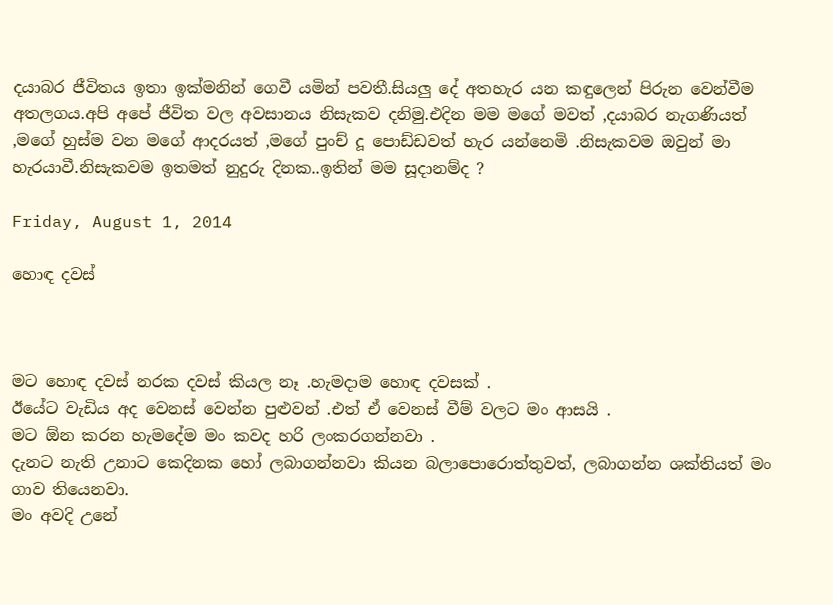දයාබර ජීවිතය ඉතා ඉක්මනින් ගෙවී යමින් පවතී.සියලු දේ අතහැර යන කඳුලෙන් පිරුන වෙන්වීම අතලගය.අපි අපේ ජීවිත වල අවසානය නිසැකව දනිමු.එදින මම මගේ මවත් ,දයාබර නැගණියත් ,මගේ හුස්ම වන මගේ ආදරයත් ,මගේ පුංච් දූ පොඩ්ඩවත් හැර යන්නෙමි .නිසැකවම ඔවුන් මා හැරයාවී.නිසැකවම ඉතමත් නුදුරු දිනක..ඉතින් මම සූදානම්ද ?

Friday, August 1, 2014

හොඳ දවස්



මට හොඳ දවස් නරක දවස් කියල නෑ .හැමදාම හොඳ දවසක් .
ඊයේට වැඩිය අද වෙනස් වෙන්න පුළුවන් .එත් ඒ වෙනස් වීම් වලට මං ආසයි .
මට ඕන කරන හැමදේම මං කවද හරි ලංකරගන්නවා .
දැනට නැති උනාට කෙදිනක හෝ ලබාගන්නවා කියන බලාපොරොත්තුවත්, ලබාගන්න ශක්තියත් මං ගාව තියෙනවා.
මං අවදි උනේ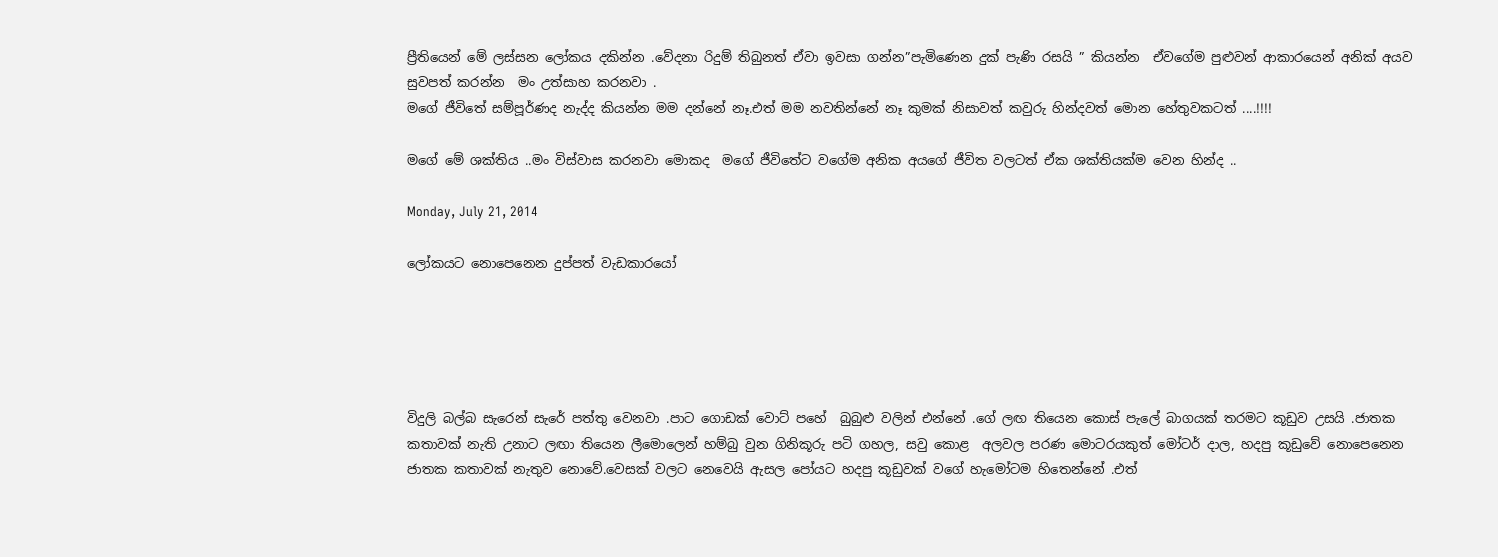ප්‍රීතියෙන් මේ ලස්සන ලෝකය දකින්න .වේදනා රිදුම් තිබුනත් ඒවා ඉවසා ගන්න”පැමිණෙන දුක් පැණි රසයි ” කියන්න  ඒවගේම පුළුවන් ආකාරයෙන් අනික් අයව සුවපත් කරන්න  මං උත්සාහ කරනවා .
මගේ ජීවිතේ සම්පූර්ණද නැද්ද කියන්න මම දන්නේ නෑ.එත් මම නවතින්නේ නෑ කුමක් නිසාවත් කවුරු හින්දවත් මොන හේතුවකටත් ....!!!!

මගේ මේ ශක්තිය ..මං විස්වාස කරනවා මොකද  මගේ ජීවිතේට වගේම අනික අයගේ ජීවිත වලටත් ඒක ශක්තියක්ම වෙන හින්ද ..

Monday, July 21, 2014

ලෝකයට නොපෙනෙන දුප්පත් වැඩකාරයෝ





විදුලි බල්බ සැරෙන් සැරේ පත්තු වෙනවා .පාට ගොඩක් වොට් පහේ  බුබුළු වලින් එන්නේ .ගේ ලඟ තියෙන කොස් පැලේ බාගයක් තරමට කූඩුව උසයි .ජාතක කතාවක් නැති උනාට ලඟා තියෙන ලීමොලෙන් හම්බු වුන ගිනිකූරු පටි ගහල, සවු කොළ  අලවල පරණ මොටරයකුත් මෝටර් දාල, හදපු කූඩුවේ නොපෙනෙන ජාතක කතාවක් නැතුව නොවේ.වෙසක් වලට නෙවෙයි ඇසල පෝයට හදපු කූඩුවක් වගේ හැමෝටම හිතෙන්නේ .එත්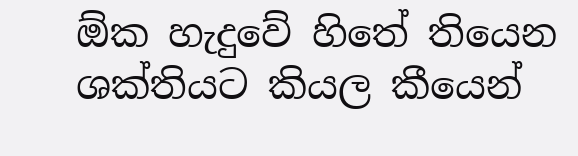ඕක හැදුවේ හිතේ තියෙන ශක්තියට කියල කීයෙන්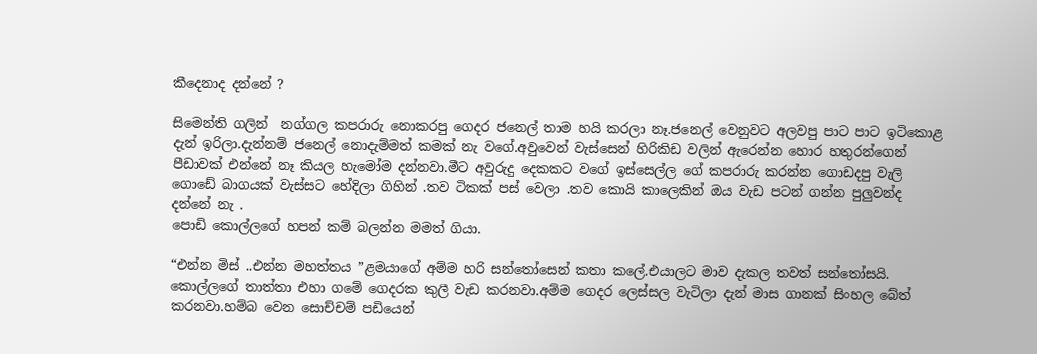කීදෙනාද දන්නේ ?

සිමෙන්ති ගලින්  නග්ගල කපරාරු නොකරපු ගෙදර ජනෙල් තාම හයි කරලා නෑ.ජනෙල් වෙනුවට අලවපු පාට පාට ඉටිකොළ දැන් ඉරිලා.දැන්නම් ජනෙල් නොදැම්මත් කමක් නැ වගේ.අවුවෙන් වැස්සෙන් හිරිකිඩ වලින් ඇරෙන්න හොර හතුරන්ගෙන් පීඩාවක් එන්නේ නෑ කියල හැමෝම දන්නවා.මීට අවුරුදු දෙකකට වගේ ඉස්සෙල්ල ගේ කපරාරු කරන්න ගොඩදපු වැලි ගොඩේ බාගයක් වැස්සට හේදිලා ගිහින් .තව ටිකක් පස් වෙලා .තව කොයි කාලෙකින් ඔය වැඩ පටන් ගන්න පුලුවන්ද දන්නේ නැ .
පොඩි කොල්ලගේ හපන් කම් බලන්න මමත් ගියා.

“එන්න මිස් ..එන්න මහත්තය ”ළමයාගේ අම්ම හරි සන්තෝසෙන් කතා කලේ.එයාලට මාව දැකල තවත් සන්තෝසයි.
කොල්ලගේ තාත්තා එහා ගමේ ගෙදරක කුලී වැඩ කරනවා.අම්ම ගෙදර ලෙස්සල වැටිලා දැන් මාස ගානක් සිංහල බේත් කරනවා.හම්බ වෙන සොච්චම් පඩියෙන්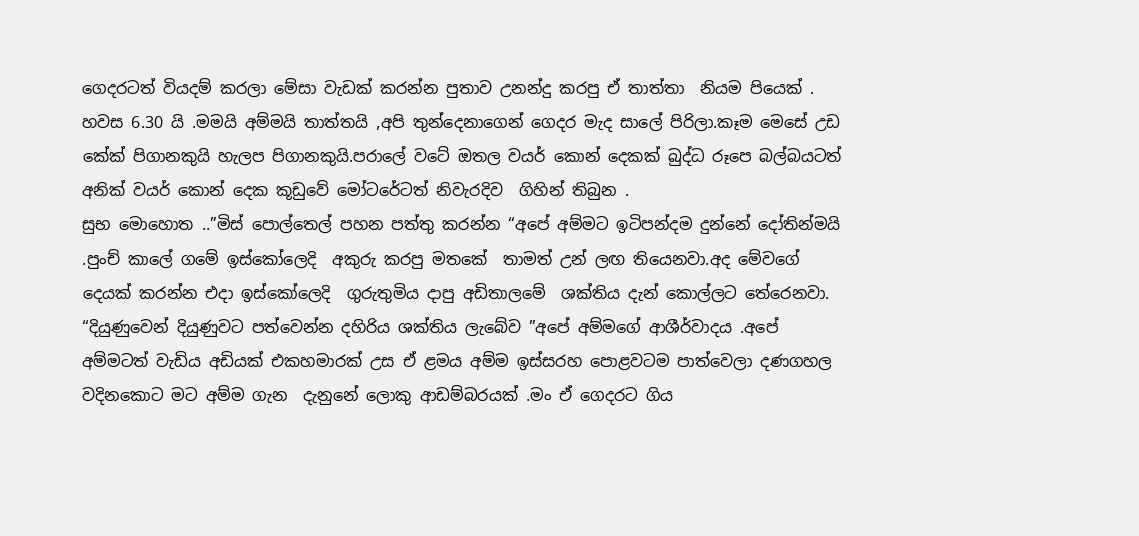ගෙදරටත් වියදම් කරලා මේසා වැඩක් කරන්න පුතාව උනන්දු කරපු ඒ තාත්තා  නියම පියෙක් .
හවස 6.30 යි .මමයි අම්මයි තාත්තයි ,අපි තුන්දෙනාගෙන් ගෙදර මැද සාලේ පිරිලා.කෑම මෙසේ උඩ කේක් පිගානකුයි හැලප පිගානකුයි.පරාලේ වටේ ඔතල වයර් කොන් දෙකක් බුද්ධ රූපෙ බල්බයටත් අනික් වයර් කොන් දෙක කූඩුවේ මෝටරේටත් නිවැරදිව  ගිහින් තිබුන .
සුභ මොහොත ..”මිස් පොල්තෙල් පහන පත්තු කරන්න “අපේ අම්මට ඉටිපන්දම දුන්නේ දෝතින්මයි .පුංච් කාලේ ගමේ ඉස්කෝලෙදි  අකුරු කරපු මතකේ  තාමත් උන් ලඟ තියෙනවා.අද මේවගේ දෙයක් කරන්න එදා ඉස්කෝලෙදි  ගුරුතුමිය දාපු අඩිතාලමේ  ශක්තිය දැන් කොල්ලට තේරෙනවා.
“දියුණුවෙන් දියුණුවට පත්වෙන්න දහිරිය ශක්තිය ලැබේව ”අපේ අම්මගේ ආශීර්වාදය .අපේ අම්මටත් වැඩිය අඩියක් එකහමාරක් උස ඒ ළමය අම්ම ඉස්සරහ පොළවටම පාත්වෙලා දණගහල  වදිනකොට මට අම්ම ගැන  දැනුනේ ලොකු ආඩම්බරයක් .මං ඒ ගෙදරට ගිය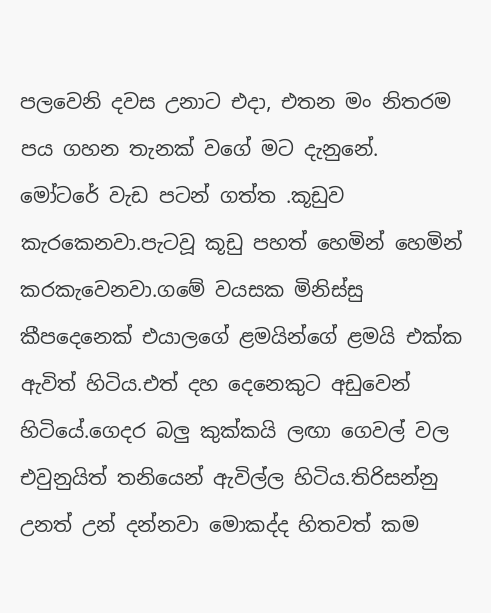පලවෙනි දවස උනාට එදා, එතන මං නිතරම පය ගහන තැනක් වගේ මට දැනුනේ.
මෝටරේ වැඩ පටන් ගත්ත .කූඩුව කැරකෙනවා.පැටවූ කූඩු පහත් හෙමින් හෙමින් කරකැවෙනවා.ගමේ වයසක මිනිස්සු කීපදෙනෙක් එයාලගේ ළමයින්ගේ ළමයි එක්ක ඇවිත් හිටිය.එත් දහ දෙනෙකුට අඩුවෙන් හිටියේ.ගෙදර බලු කුක්කයි ලඟා ගෙවල් වල එවුනුයිත් තනියෙන් ඇවිල්ල හිටිය.තිරිසන්නු උනත් උන් දන්නවා මොකද්ද හිතවත් කම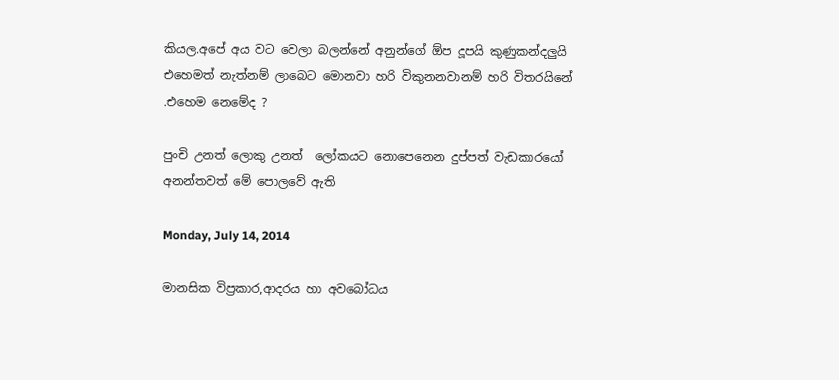කියල.අපේ අය වට වෙලා බලන්නේ අනුන්ගේ ඕප දූපයි කුණුකන්දලුයි එහෙමත් නැත්නම් ලාබෙට මොනවා හරි විකුනනවානම් හරි විතරයිනේ .එහෙම නෙමේද ?

පුංචි උනත් ලොකු උනත්  ලෝකයට නොපෙනෙන දුප්පත් වැඩකාරයෝ අනන්තවත් මේ පොලවේ ඇති

Monday, July 14, 2014

මානසික විප්‍රකාර,ආදරය හා අවබෝධය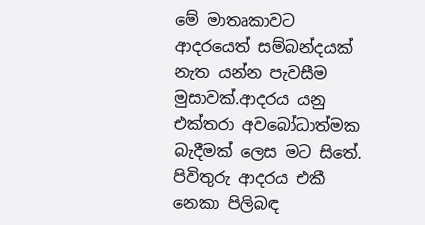මේ මාතෘකාවට ආදරයෙත් සම්බන්දයක් නැත යන්න පැවසීම මුසාවක්.ආදරය යනු එක්තරා අවබෝධාත්මක බැදීමක් ලෙස මට සිතේ.
පිවිතුරු ආදරය එකී නෙකා පිලිබඳ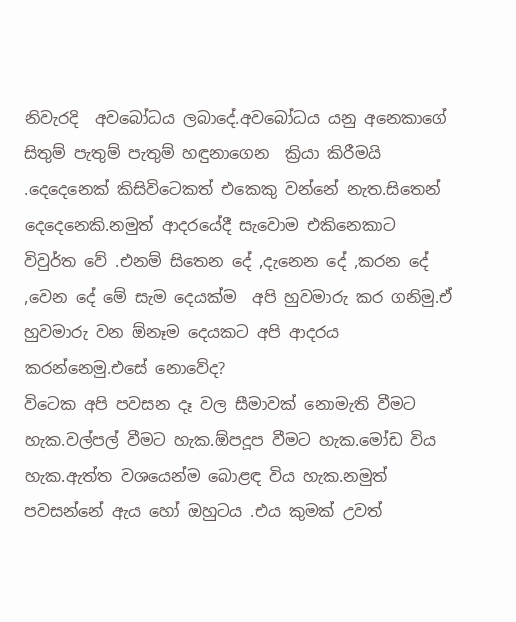නිවැරදි  අවබෝධය ලබාදේ.අවබෝධය යනු අනෙකාගේ සිතුම් පැතුම් පැතුම් හඳුනාගෙන  ක්‍රියා කිරීමයි .දෙදෙනෙක් කිසිවිටෙකත් එකෙකු වන්නේ නැත.සිතෙන් දෙදෙනෙකි.නමුත් ආදරයේදී සැවොම එකිනෙකාට  විවුර්ත වේ .එනම් සිතෙන දේ ,දැනෙන දේ ,කරන දේ ,වෙන දේ මේ සැම දෙයක්ම  අපි හුවමාරු කර ගනිමු.ඒ හුවමාරු වන ඕනෑම දෙයකට අපි ආදරය කරන්නෙමු.එසේ නොවේද?
විටෙක අපි පවසන දෑ වල සීමාවක් නොමැති වීමට හැක.වල්පල් වීමට හැක.ඕපදූප වීමට හැක.මෝඩ විය හැක.ඇත්ත වශයෙන්ම බොළඳ විය හැක.නමුත් පවසන්නේ ඇය හෝ ඔහුටය .එය කුමක් උවත්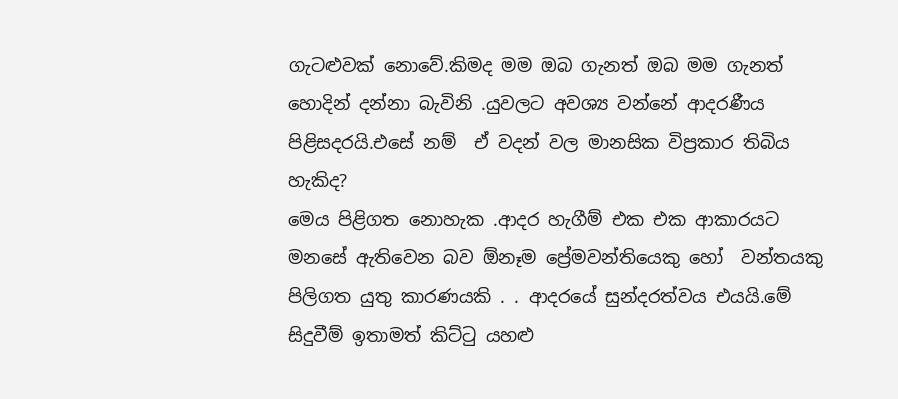ගැටළුවක් නොවේ.කිමද මම ඔබ ගැනත් ඔබ මම ගැනත් හොදින් දන්නා බැවිනි .යුවලට අවශ්‍ය වන්නේ ආදරණීය පිළිසදරයි.එසේ නම්  ඒ වදන් වල මානසික විප්‍රකාර තිබිය හැකිද?
මෙය පිළිගත නොහැක .ආදර හැගීම් එක එක ආකාරයට මනසේ ඇතිවෙන බව ඕනෑම ප්‍රේමවන්තියෙකු හෝ  වන්තයකු පිලිගත යුතු කාරණයකි . . ආදරයේ සුන්දරත්වය එයයි.මේ සිදුවීම් ඉතාමත් කිට්ටු යහළු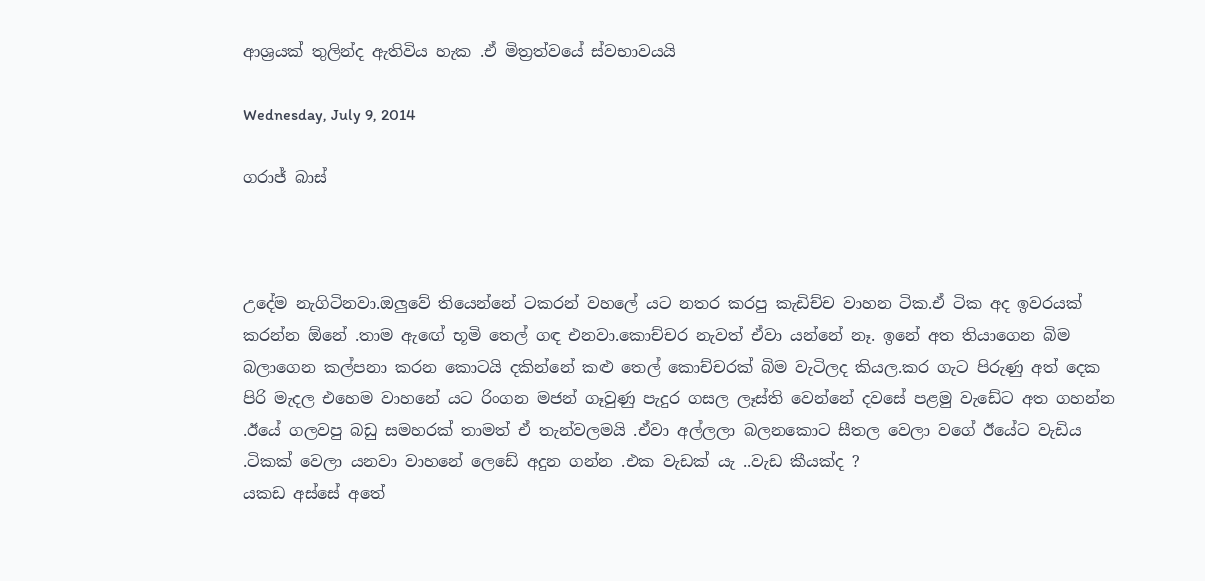ආශ්‍රයක් තුලින්ද ඇතිවිය හැක .ඒ මිත්‍රත්වයේ ස්වභාවයයි

Wednesday, July 9, 2014

ගරාජ් බාස්



උදේම නැගිටිනවා.ඔලුවේ තියෙන්නේ ටකරන් වහලේ යට නතර කරපු කැඩිච්ච වාහන ටික.ඒ ටික අද ඉවරයක් කරන්න ඕනේ .තාම ඇඟේ භූමි තෙල් ගඳ එනවා.කොච්චර නැවත් ඒවා යන්නේ නෑ. ඉනේ අත තියාගෙන බිම බලාගෙන කල්පනා කරන කොටයි දකින්නේ කළු තෙල් කොච්චරක් බිම වැටිලද කියල.කර ගැට පිරුණු අත් දෙක පිරි මැදල එහෙම වාහනේ යට රිංගන මජන් ගෑවුණු පැදුර ගසල ලෑස්ති වෙන්නේ දවසේ පළමු වැඩේට අත ගහන්න .ඊයේ ගලවපු බඩු සමහරක් තාමත් ඒ තැන්වලමයි .ඒවා අල්ලලා බලනකොට සීතල වෙලා වගේ ඊයේට වැඩිය .ටිකක් වෙලා යනවා වාහනේ ලෙඩේ අදුන ගන්න .එක වැඩක් යැ ..වැඩ කීයක්ද ?
යකඩ අස්සේ අතේ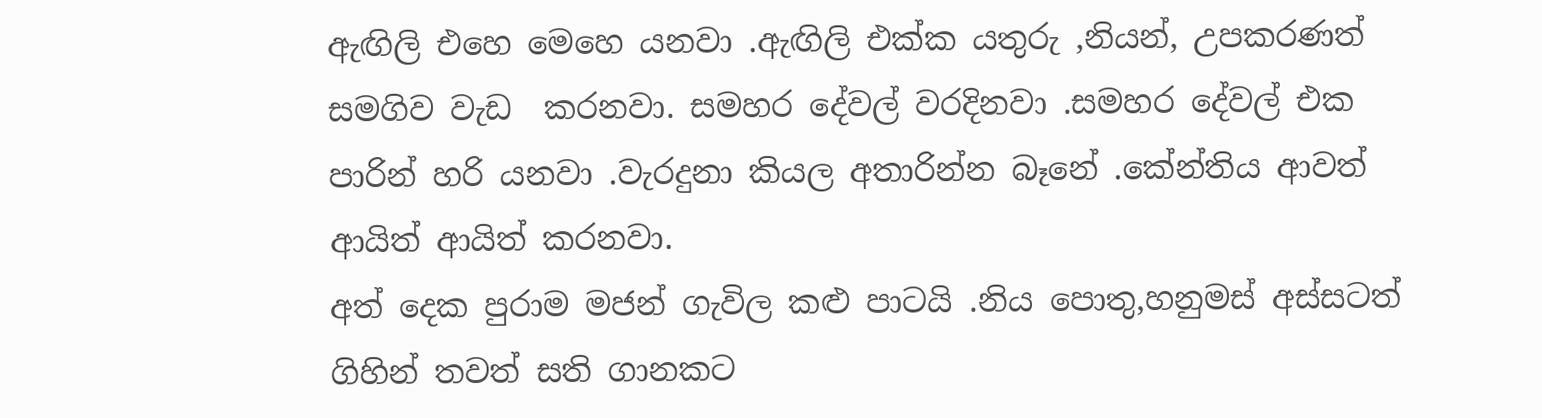ඇඟිලි එහෙ මෙහෙ යනවා .ඇඟිලි එක්ක යතුරු ,නියන්, උපකරණත්  සමගිව වැඩ  කරනවා. සමහර දේවල් වරදිනවා .සමහර දේවල් එක පාරින් හරි යනවා .වැරදුනා කියල අතාරින්න බෑනේ .කේන්තිය ආවත්  ආයිත් ආයිත් කරනවා.
අත් දෙක පුරාම මජන් ගැවිල කළු පාටයි .නිය පොතු,හනුමස් අස්සටත් ගිහින් තවත් සති ගානකට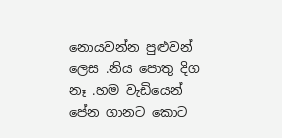නොයවන්න පුළුවන් ලෙස .නිය පොතු දිග නෑ .හම වැඩියෙන් පේන ගානට කොට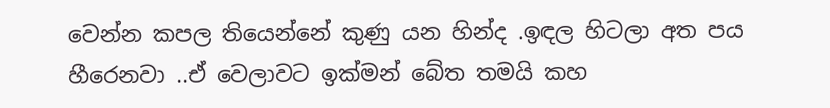වෙන්න කපල තියෙන්නේ කුණු යන හින්ද .ඉඳල හිටලා අත පය හීරෙනවා ..ඒ වෙලාවට ඉක්මන් බේත තමයි කහ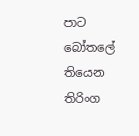පාට බෝතලේ තියෙන තිරිංග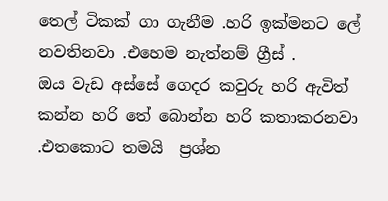තෙල් ටිකක් ගා ගැනීම .හරි ඉක්මනට ලේ නවතිනවා .එහෙම නැත්නම් ග්‍රීස් .
ඔය වැඩ අස්සේ ගෙදර කවුරු හරි ඇවිත් කන්න හරි තේ බොන්න හරි කතාකරනවා .එතකොට තමයි  ප්‍රශ්න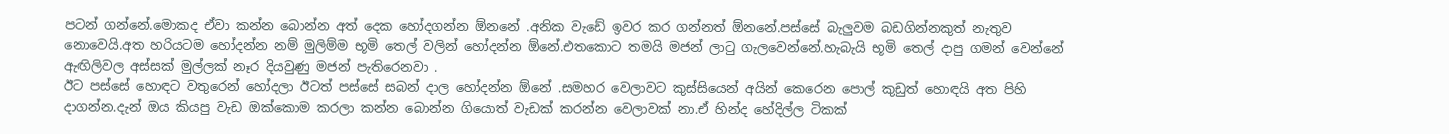පටන් ගන්නේ.මොකද ඒවා කන්න බොන්න අත් දෙක හෝදගන්න ඕනනේ .අනික වැඩේ ඉවර කර ගන්නත් ඕනනේ.පස්සේ බැලුවම බඩගින්නකුත් නැතුව නොවෙයි.අත හරියටම හෝදන්න නම් මුලිම්ම භූමි තෙල් වලින් හෝදන්න ඕනේ.එතකොට තමයි මජන් ලාටු ගැලවෙන්නේ.හැබැයි භූමි තෙල් දාපු ගමන් වෙන්නේ ඇඟිලිවල අස්සක් මුල්ලක් නෑර දියවුණු මජන් පැතිරෙනවා .
ඊට පස්සේ හොඳට වතුරෙන් හෝදලා ඊටත් පස්සේ සබන් දාල හෝදන්න ඕනේ .සමහර වෙලාවට කුස්සියෙන් අයින් කෙරෙන පොල් කුඩුත් හොඳයි අත පිහි දාගන්න.දැන් ඔය කියපු වැඩ ඔක්කොම කරලා කන්න බොන්න ගියොත් වැඩක් කරන්න වෙලාවක් නා.ඒ හින්ද හේදිල්ල ටිකක්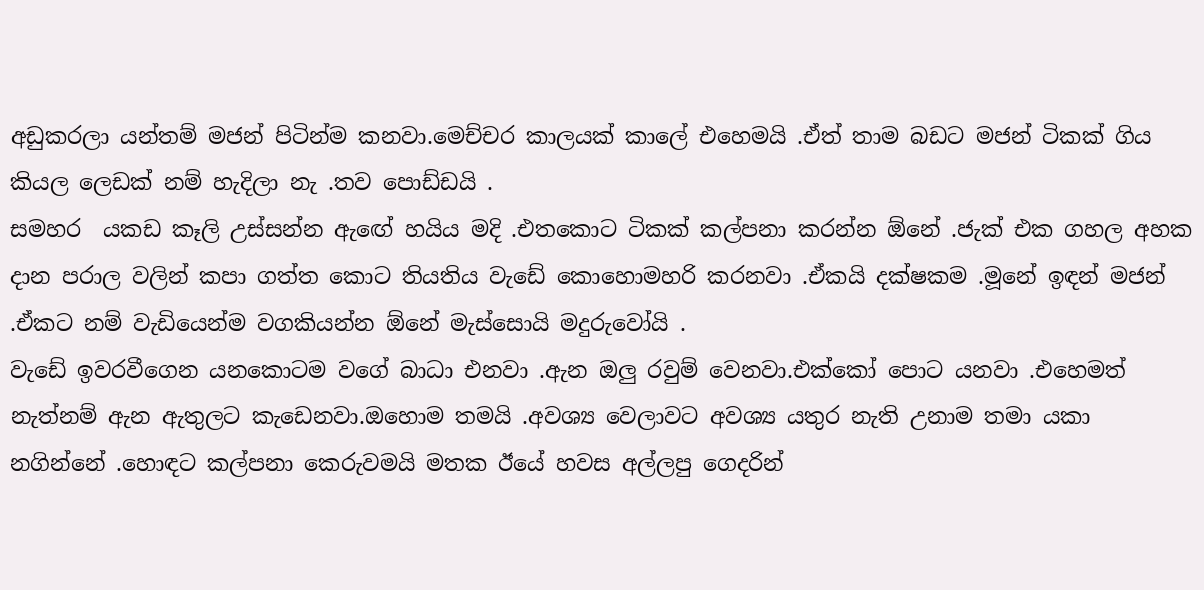අඩුකරලා යන්තම් මජන් පිටින්ම කනවා.මෙච්චර කාලයක් කාලේ එහෙමයි .ඒත් තාම බඩට මජන් ටිකක් ගිය කියල ලෙඩක් නම් හැදිලා නැ .තව පොඩ්ඩයි .
සමහර  යකඩ කෑලි උස්සන්න ඇඟේ හයිය මදි .එතකොට ටිකක් කල්පනා කරන්න ඕනේ .ජැක් එක ගහල අහක දාන පරාල වලින් කපා ගත්ත කොට තියතිය වැඩේ කොහොමහරි කරනවා .ඒකයි දක්ෂකම .මූනේ ඉඳන් මජන් .ඒකට නම් වැඩියෙන්ම වගකියන්න ඕනේ මැස්සොයි මදුරුවෝයි .
වැඩේ ඉවරවීගෙන යනකොටම වගේ බාධා එනවා .ඇන ඔලු රවුම් වෙනවා.එක්කෝ පොට යනවා .එහෙමත් නැත්නම් ඇන ඇතුලට කැඩෙනවා.ඔහොම තමයි .අවශ්‍ය වෙලාවට අවශ්‍ය යතුර නැති උනාම තමා යකා  නගින්නේ .හොඳට කල්පනා කෙරුවමයි මතක ඊයේ හවස අල්ලපු ගෙදරින්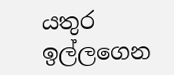යතුර ඉල්ලගෙන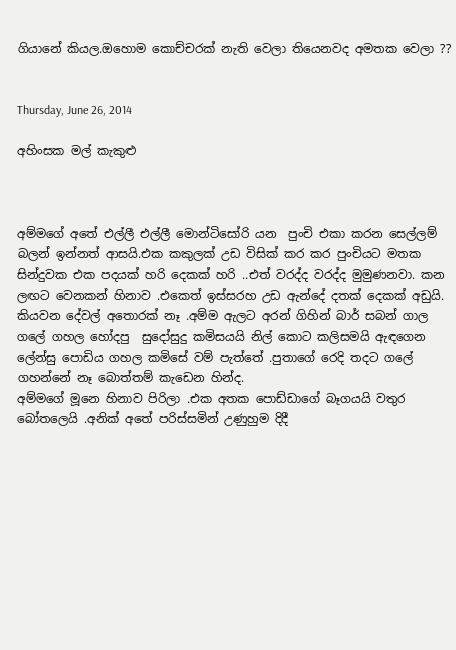ගියානේ කියල.ඔහොම කොච්චරක් නැති වෙලා තියෙනවද අමතක වෙලා ??


Thursday, June 26, 2014

අහිංසක මල් කැකුළු



අම්මගේ අතේ එල්ලී එල්ලී මොන්ටිසෝරි යන  පුංචි එකා කරන සෙල්ලම් බලන් ඉන්නත් ආසයි.එක කකුලක් උඩ විසික් කර කර පුංචියට මතක සින්දුවක එක පදයක් හරි දෙකක් හරි ..එත් වරද්ද වරද්ද මුමුණනවා. කන ලඟට වෙනකන් හිනාව .එකෙත් ඉස්සරහ උඩ ඇන්දේ දතක් දෙකක් අඩුයි. කියවන දේවල් අතොරක් නෑ .අම්ම ඇලට අරන් ගිහින් බාර් සබන් ගාල ගලේ ගහල හෝදපු  සුදෝසුදු කමිසයයි නිල් කොට කලිසමයි ඇඳගෙන ලේන්සු පොඩිය ගහල කමිසේ වම් පැත්තේ .පුතාගේ රෙදි තදට ගලේ ගහන්නේ නෑ බොත්තම් කැඩෙන හින්ද.
අම්මගේ මූනෙ හිනාව පිරිලා .එක අතක පොඩ්ඩාගේ බෑගයයි වතුර බෝතලෙයි .අනික් අතේ පරිස්සමින් උණුහුම දිදී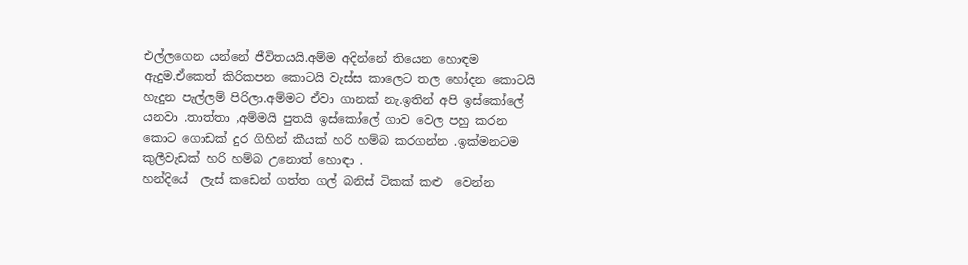එල්ලගෙන යන්නේ ජීවිතයයි.අම්ම අදින්නේ තියෙන හොඳම ඇදුම.ඒකෙත් කිරිකපන කොටයි වැස්ස කාලෙට තල හෝදන කොටයි හැදුන පැල්ලම් පිරිලා.අම්මට ඒවා ගානක් නැ.ඉතින් අපි ඉස්කෝලේ යනවා .තාත්තා ,අම්මයි පුතයි ඉස්කෝලේ ගාව වෙල පහු කරන කොට ගොඩක් දුර ගිහින් කීයක් හරි හම්බ කරගන්න .ඉක්මනටම කුලීවැඩක් හරි හම්බ උනොත් හොඳා .
හන්දියේ  ලැස් කඩෙන් ගත්ත ගල් බනිස් ටිකක් කළු  වෙන්න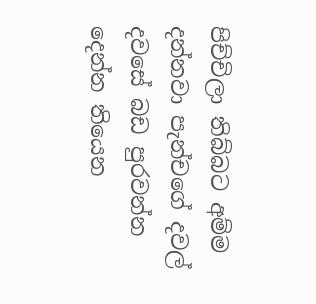පිච්චිලා තිබ්බට අම්ම දන්නවා පැන්චගේ දවල් දවසේ බඩ පුරවන්න දෙන්න තියෙන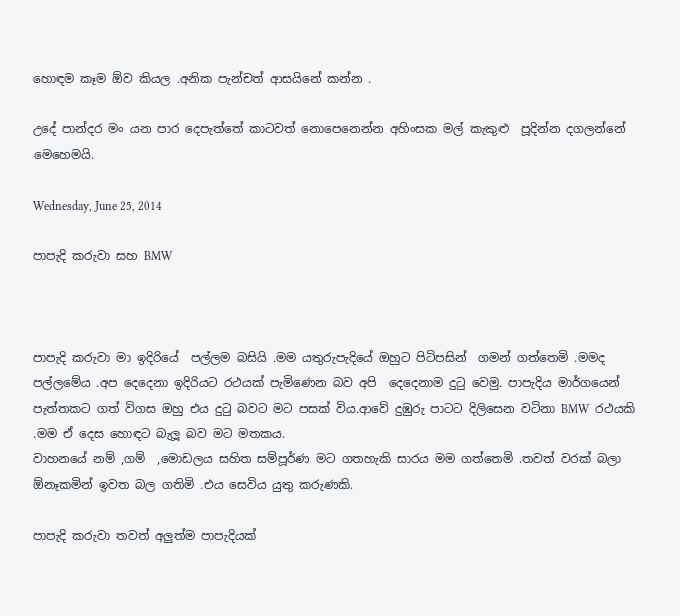හොඳම කෑම ඕව කියල .අනික පැන්චත් ආසයිනේ කන්න .

උදේ පාන්දර මං යන පාර දෙපැත්තේ කාටවත් නොපෙනෙන්න අහිංසක මල් කැකුළු  පූදින්න දගලන්නේ  මෙහෙමයි.

Wednesday, June 25, 2014

පාපැදි කරුවා සහ BMW



පාපැදි කරුවා මා ඉදිරියේ  පල්ලම බසියි .මම යතුරුපැදියේ ඔහුට පිටිපසින්  ගමන් ගත්තෙමි .මමද පල්ලමේය .අප දෙදෙනා ඉදිරියට රථයක් පැමිණෙන බව අපි  දෙදෙනාම දුටු වෙමු. පාපැදිය මාර්ගයෙන් පැත්තකට ගත් විගස ඔහු එය දුටු බවට මට පසක් විය.ආවේ දුඹුරු පාටට දිලිසෙන වටිනා BMW  රථයකි .මම ඒ දෙස හොඳට බැලූ බව මට මතකය.
වාහනයේ නම් ,ගම්  ,මොඩලය සහිත සම්පූර්ණ මට ගතහැකි සාරය මම ගත්තෙමි .තවත් වරක් බලා ඕනෑකමින් ඉවත බල ගතිමි .එය සෙවිය යුතු කරුණකි.

පාපැදි කරුවා තවත් අලුත්ම පාපැදියක්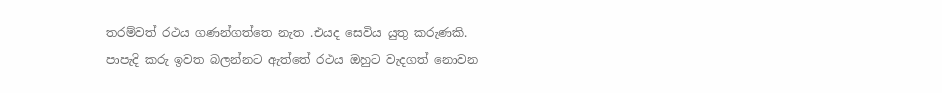තරම්වත් රථය ගණන්ගත්තෙ නැත .එයද සෙවිය යුතු කරුණකි.
පාපැදි කරු ඉවත බලන්නට ඇත්තේ රථය ඔහුට වැදගත් නොවන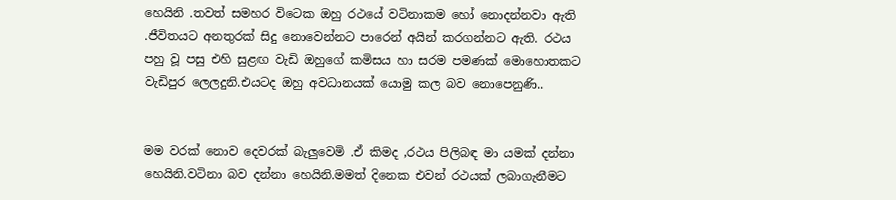හෙයිනි .තවත් සමහර විටෙක ඔහු රථයේ වටිනාකම හෝ නොදන්නවා ඇති .ජීවිතයට අනතුරක් සිදු නොවෙන්නට පාරෙන් අයින් කරගන්නට ඇති. රථය පහු වූ පසු එහි සුළඟ වැඩි ඔහුගේ කමිසය හා සරම පමණක් මොහොතකට වැඩිපුර ලෙලදුනි.එයටද ඔහු අවධානයක් යොමු කල බව නොපෙනුණි..


මම වරක් නොව දෙවරක් බැලුවෙමි .ඒ කිමද ,රථය පිලිබඳ මා යමක් දන්නා හෙයිනි.වටිනා බව දන්නා හෙයිනි.මමත් දිනෙක එවන් රථයක් ලබාගැනීමට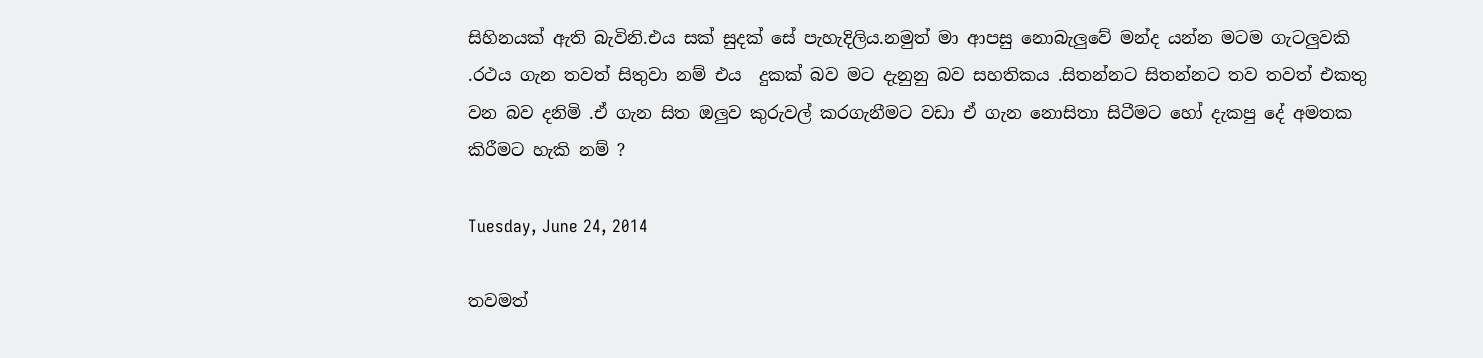සිහිනයක් ඇති බැවිනි.එය සක් සුදක් සේ පැහැදිලිය.නමුත් මා ආපසු නොබැලුවේ මන්ද යන්න මටම ගැටලුවකි .රථය ගැන තවත් සිතුවා නම් එය  දුකක් බව මට දැනුනු බව සහතිකය .සිතන්නට සිතන්නට තව තවත් එකතු වන බව දනිමි .ඒ ගැන සිත ඔලුව කුරුවල් කරගැනීමට වඩා ඒ ගැන නොසිතා සිටීමට හෝ දැකපු දේ අමතක  කිරීමට හැකි නම් ?

Tuesday, June 24, 2014

තවමත්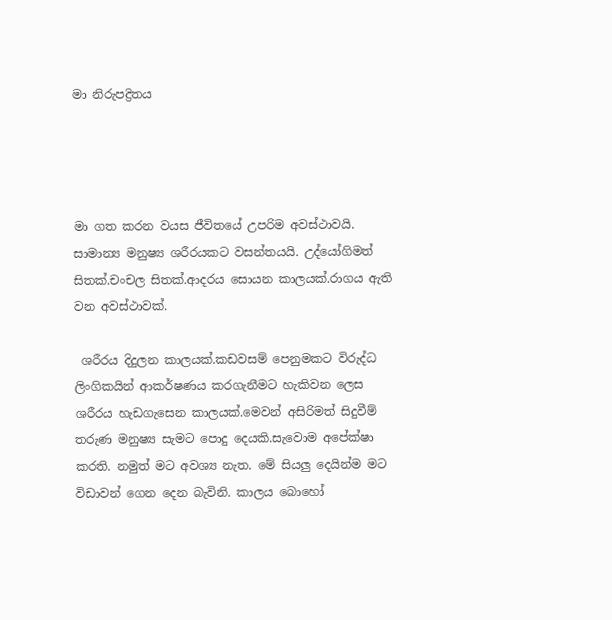මා නිරුපද්‍රිතය




මා ගත කරන වයස ජීවිතයේ උපරිම අවස්ථාවයි. සාමාන්‍ය මනුෂ්‍ය ශරීරයකට වසන්තයයි. උද්යෝගිමත් සිතක්.චංචල සිතක්.ආදරය සොයන කාලයක්.රාගය ඇති වන අවස්ථාවක්.

 ශරීරය දිදුලන කාලයක්.කඩවසම් පෙනුමකට විරුද්ධ ලිංගිකයින් ආකර්ෂණය කරගැනීමට හැකිවන ලෙස ශරීරය හැඩගැසෙන කාලයක්.මෙවන් අසිරිමත් සිදුවීම් තරුණ මනුෂ්‍ය සැමට පොදු දෙයකි.සැවොම අපේක්ෂා කරති. නමුත් මට අවශ්‍ය නැත. මේ සියලු දෙයින්ම මට විඩාවන් ගෙන දෙන බැවිනි. කාලය බොහෝ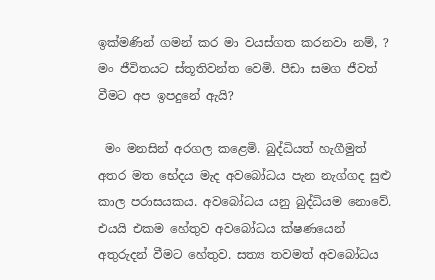ඉක්මණින් ගමන් කර මා වයස්ගත කරනවා නම්, ? මං ජීවිතයට ස්තූතිවන්ත වෙමි. පීඩා සමග ජීවත් වීමට අප ඉපදුනේ ඇයි?

 මං මනසින් අරගල කළෙමි. බුද්ධියත් හැගීමුත් අතර මත භේදය මැද අවබෝධය පැන නැග්ගද සුළු කාල පරාසයකය. අවබෝධය යනු බුද්ධියම නොවේ. එයයි එකම හේතුව අවබෝධය ක්ෂණයෙන් අතුරුදන් වීමට හේතුව. සත්‍ය තවමත් අවබෝධය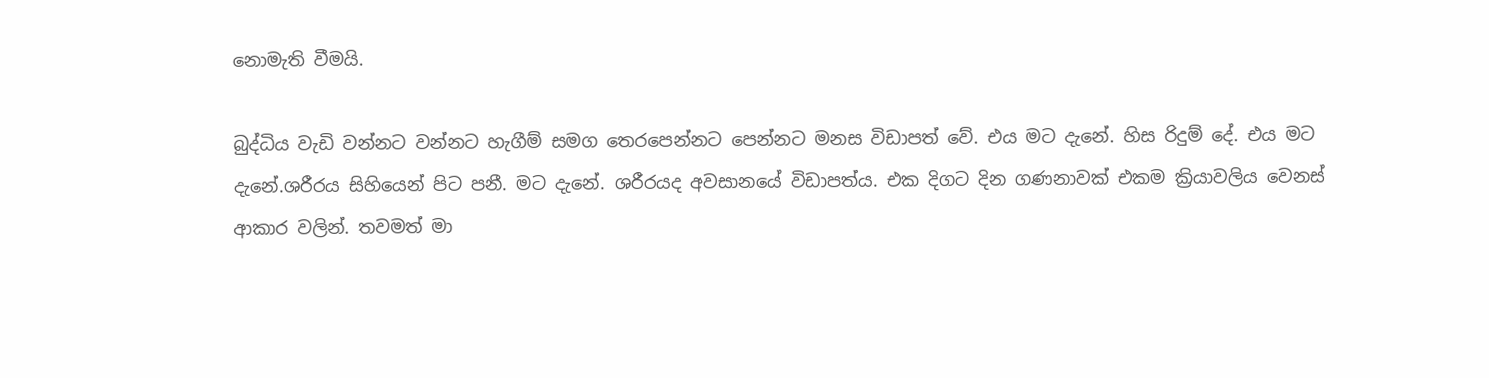නොමැති වීමයි.

බුද්ධිය වැඩි වන්නට වන්නට හැගීම් සමග තෙරපෙන්නට පෙන්නට මනස විඩාපත් වේ. එය මට දැනේ. හිස රිදුම් දේ. එය මට දැනේ.ශරීරය සිහියෙන් පිට පනී. මට දැනේ. ශරීරයද අවසානයේ විඩාපත්ය. එක දිගට දින ගණනාවක් එකම ක්‍රියාවලිය වෙනස් ආකාර වලින්. තවමත් මා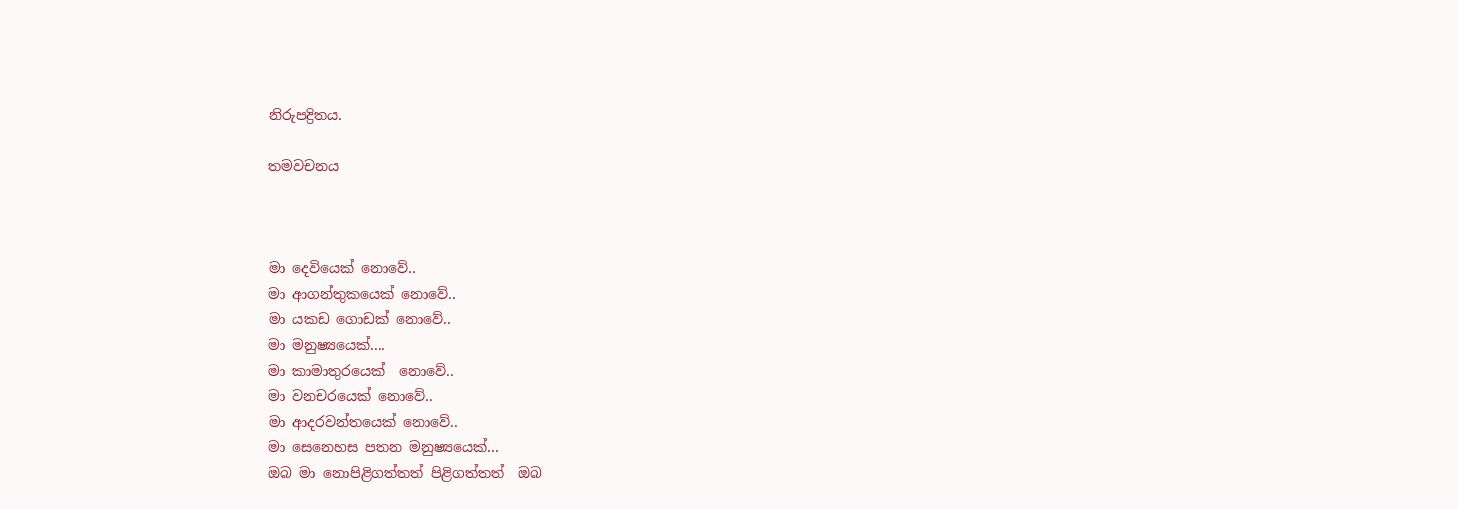නිරුපද්‍රිතය.

තමවචනය



මා දෙවියෙක් නොවේ..
මා ආගන්තුකයෙක් නොවේ..
මා යකඩ ගොඩක් නොවේ..
මා මනුෂ්‍යයෙක්....
මා කාමාතුරයෙක්  නොවේ..
මා වනචරයෙක් නොවේ..
මා ආදරවන්තයෙක් නොවේ..
මා සෙනෙහස පතන මනුෂ්‍යයෙක්...
ඔබ මා නොපිළිගත්තත් පිළිගත්තත්  ඔබ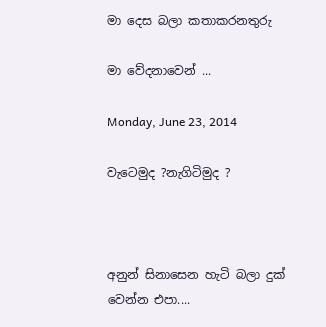මා දෙස බලා කතාකරනතුරු

මා වේදනාවෙන් ...

Monday, June 23, 2014

වැටෙමුද ?නැගිටිමුද ?



අනුන් සිනාසෙන හැටි බලා දුක් වෙන්න එපා....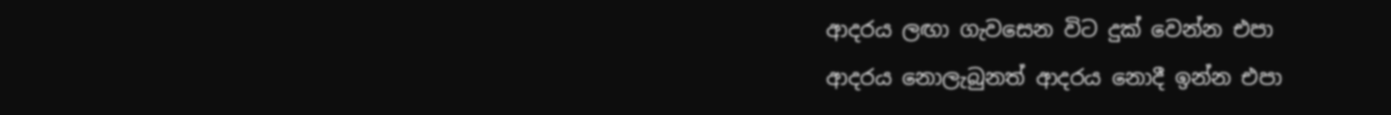ආදරය ලඟා ගැවසෙන විට දුක් වෙන්න එපා
ආදරය නොලැබුනත් ආදරය නොදී ඉන්න එපා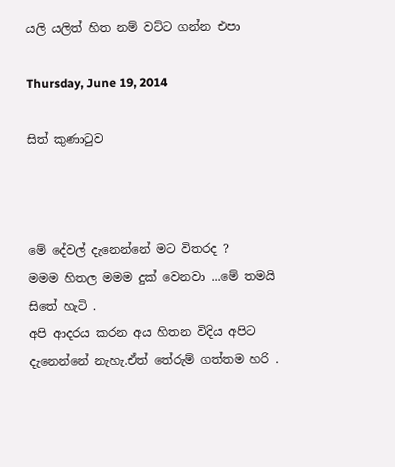යලි යලිත් හිත නම් වට්ට ගන්න එපා

Thursday, June 19, 2014

සිත් කුණාටුව



මේ දේවල් දැනෙන්නේ මට විතරද ?
මමම හිතල මමම දුක් වෙනවා ...මේ තමයි සිතේ හැටි .
අපි ආදරය කරන අය හිතන විදිය අපිට දැනෙන්නේ නැහැ.ඒත් තේරුම් ගත්තම හරි .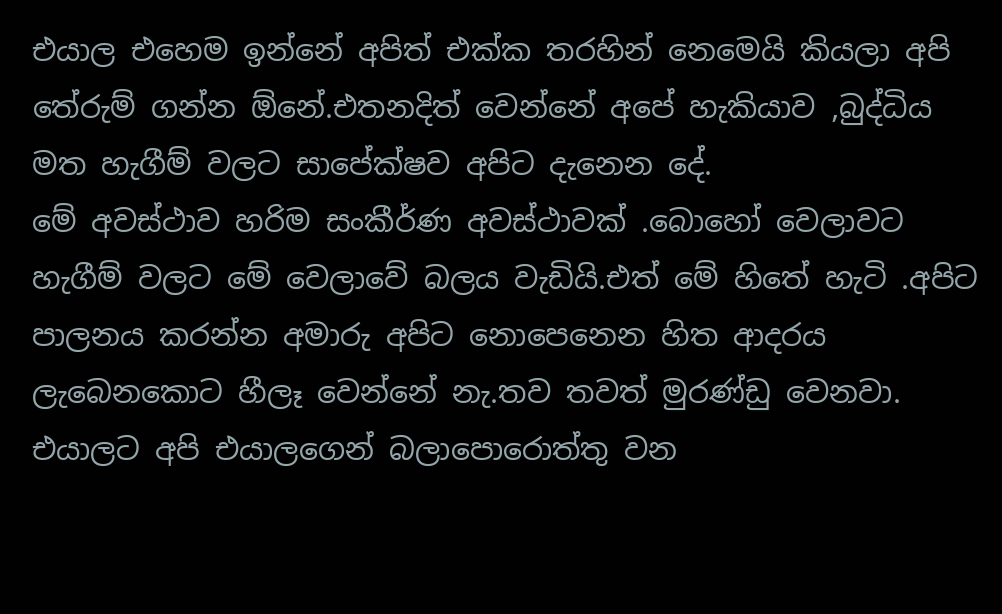එයාල එහෙම ඉන්නේ අපිත් එක්ක තරහින් නෙමෙයි කියලා අපි  තේරුම් ගන්න ඕනේ.එතනදිත් වෙන්නේ අපේ හැකියාව ,බුද්ධිය මත හැගීම් වලට සාපේක්ෂව අපිට දැනෙන දේ.
මේ අවස්ථාව හරිම සංකීර්ණ අවස්ථාවක් .බොහෝ වෙලාවට හැගීම් වලට මේ වෙලාවේ බලය වැඩියි.එත් මේ හිතේ හැටි .අපිට පාලනය කරන්න අමාරු අපිට නොපෙනෙන හිත ආදරය ලැබෙනකොට හීලෑ වෙන්නේ නැ.තව තවත් මුරණ්ඩු වෙනවා.
එයාලට අපි එයාලගෙන් බලාපොරොත්තු වන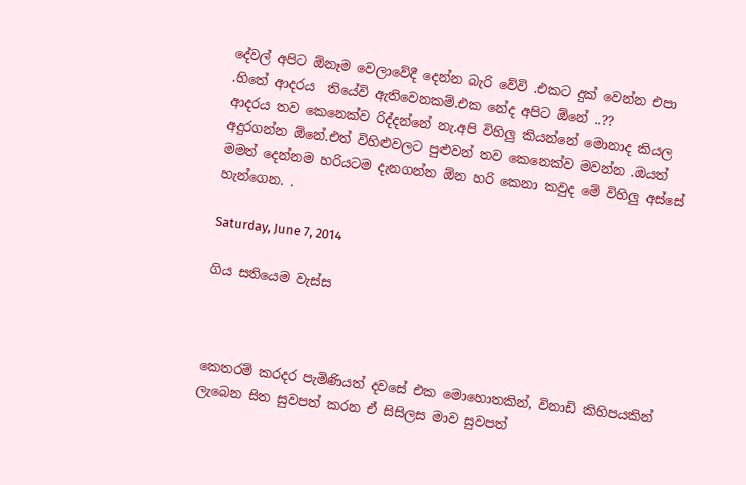දේවල් අපිට ඕනෑම වෙලාවේදී දෙන්න බැරි වේවි .එකට දුක් වෙන්න එපා .හිතේ ආදරය  තියේවි ඇතිවෙනකම්.එක නේද අපිට ඕනේ ..??
ආදරය තව කෙනෙක්ව රිද්දන්නේ නැ.අපි විහිලු කියන්නේ මොනාද කියල අදුරගන්න ඕනේ.එත් විහිළුවලට පුළුවන් තව කෙනෙක්ව මවන්න .ඔයත් මමත් දෙන්නම හරියටම දැනගන්න ඕන හරි කෙනා කවුද මේ විහිලු අස්සේ හැන්ගෙන. .

Saturday, June 7, 2014

ගිය සතියෙම වැස්ස



කෙතරම් කරදර පැමිණියත් දවසේ එක මොහොතකින්, විනාඩි කිහිපයකින් ලැබෙන සිත සුවපත් කරන ඒ සිසිලස මාව සුවපත්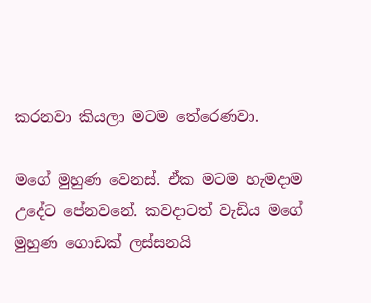කරනවා කියලා මටම තේරෙණවා.

මගේ මුහුණ වෙනස්. ඒක මටම හැමදාම උදේට පේනවනේ. කවදාටත් වැඩිය මගේ මුහුණ ගොඩක් ලස්සනයි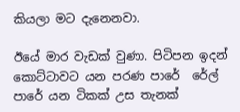කියලා මට දැනෙනවා.

ඊයේ මාර වැඩක් වුණා. පිටිපන ඉදන් කොට්ටාවට යන පරණ පාරේ  රේල් පාරේ යන ටිකක් උස තැනක්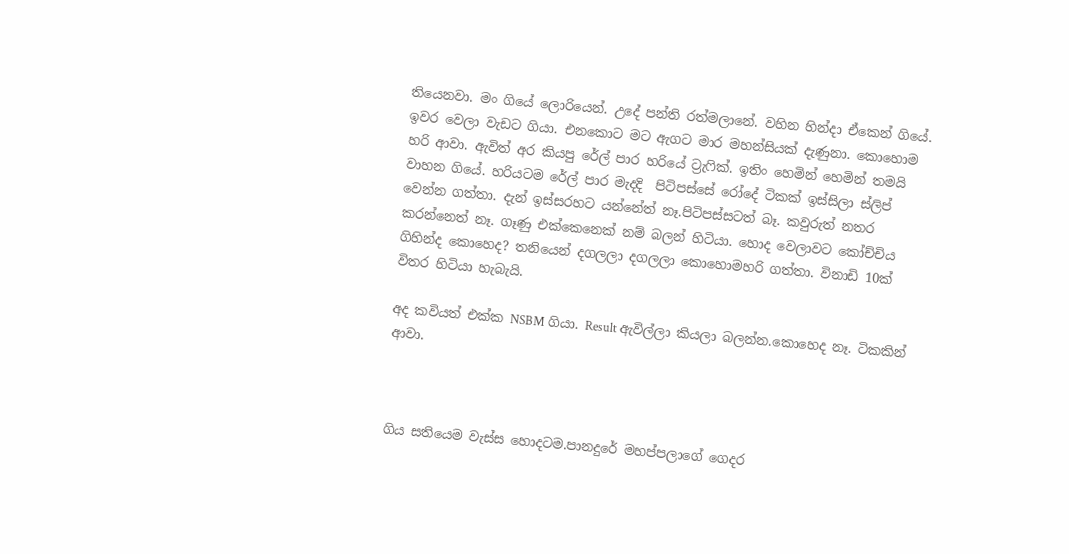තියෙනවා. මං ගියේ ලොරියෙන්. උදේ පන්ති රත්මලානේ. වහින හින්දා ඒකෙන් ගියේ. ඉවර වෙලා වැඩට ගියා. එනකොට මට ඇගට මාර මහන්සියක් දැණුනා. කොහොම හරි ආවා. ඇවිත් අර කියපු රේල් පාර හරියේ ට්‍රැෆික්. ඉතිං හෙමින් හෙමින් තමයි වාහන ගියේ. හරියටම රේල් පාර මැදදි  පිටිපස්සේ රෝදේ ටිකක් ඉස්සිලා ස්ලිප් වෙන්න ගත්තා. දැන් ඉස්සරහට යන්නේත් නෑ.පිටිපස්සටත් බෑ. කවුරුත් නතර කරන්නෙත් නෑ. ගෑණු එක්කෙනෙක් නම් බලන් හිටියා. හොද වෙලාවට කෝච්චිය ගිහින්ද කොහෙද? තනියෙන් දගලලා දගලලා කොහොමහරි ගත්තා. විනාඩි 10ක් විතර හිටියා හැබැයි.

අද කවියත් එක්ක NSBM ගියා. Result ඇවිල්ලා කියලා බලන්න.කොහෙද නෑ. ටිකකින් ආවා.



ගිය සතියෙම වැස්ස හොදටම.පානදුරේ මහප්පලාගේ ගෙදර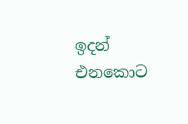ඉදන් එනකොට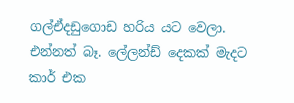ගල්ඒදඩුගොඩ හරිය යට වෙලා. එන්නත් බෑ. ලේලන්ඩ් දෙකක් මැදට කාර් එක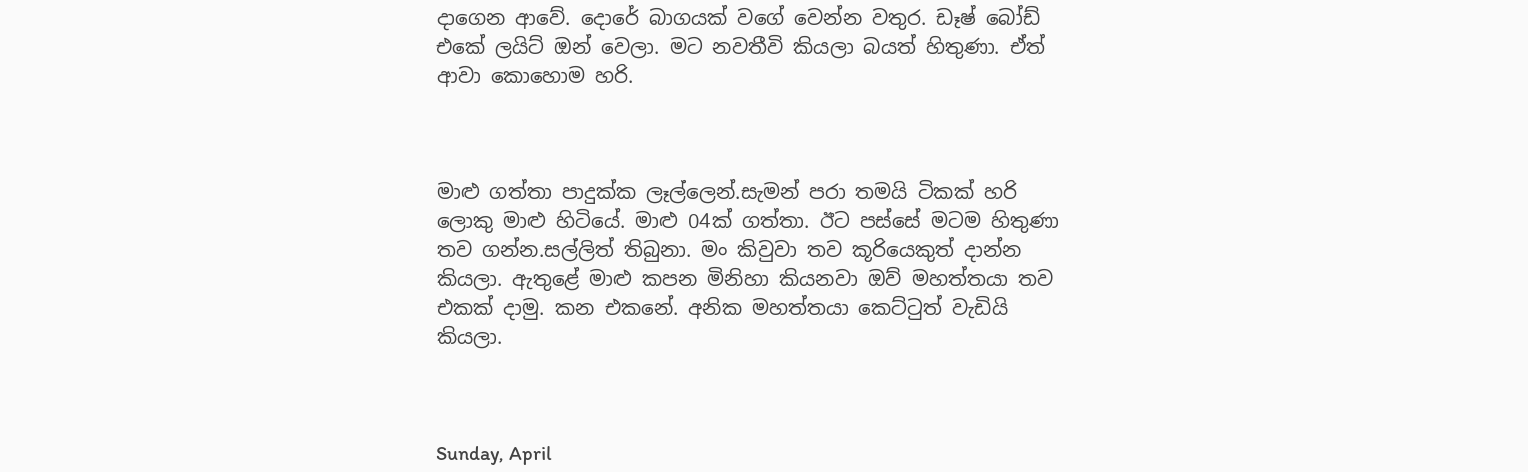දාගෙන ආවේ. දොරේ බාගයක් වගේ වෙන්න වතුර. ඩෑෂ් බෝඩ් එකේ ලයිට් ඔන් වෙලා. මට නවතීවි කියලා බයත් හිතුණා. ඒත් ආවා කොහොම හරි.



මාළු ගත්තා පාදුක්ක ලෑල්ලෙන්.සැමන් පරා තමයි ටිකක් හරි ලොකු මාළු හිටියේ. මාළු 04ක් ගත්තා. ඊට පස්සේ මටම හිතුණා තව ගන්න.සල්ලිත් තිබුනා. මං කිවුවා තව කූරියෙකුත් දාන්න කියලා. ඇතුළේ මාළු කපන මිනිහා කියනවා ඔව් මහත්තයා තව එකක් දාමු. කන එකනේ. අනික මහත්තයා කෙට්ටුත් වැඩියි කියලා.



Sunday, April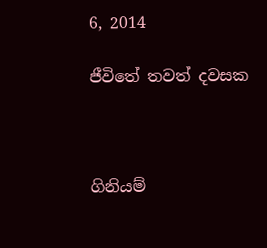6, 2014

ජීවිතේ තවත් දවසක



ගිනියම්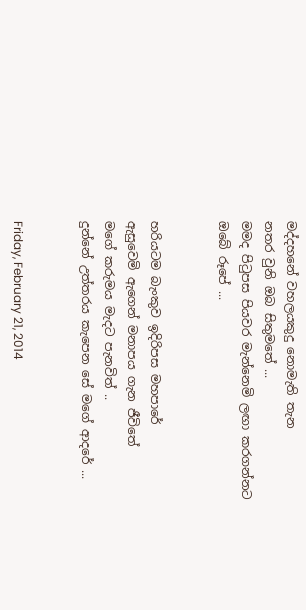මද්දහනේ වහලයකුදු නොමැති තැන
නතර වුනි ඔබ සිතුමතේ ...
මමද පිටුපස පියවර මැන්නෙමි ලඟා කරගන්නට
ඔබේ රූපේ ...


හරියටම බැංකුව ඉදිරිපස මහපාරේ
ඇසුවෙමි ඇගෙන් මනාපය ගැන ජීවිතේ
මගේ කරුමය මැදට පැනවිත් ..
දුන්නේ උත්තරය කැපෙන සේ මගේ ආදරේ ...


Friday, February 21, 2014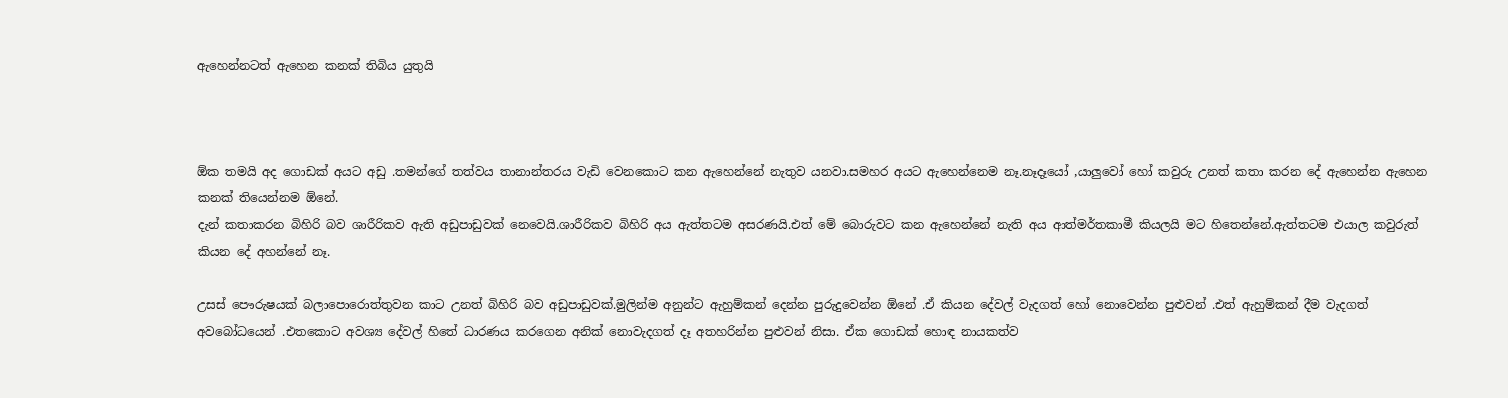ඇහෙන්නටත් ඇහෙන කනක් තිබිය යුතුයි



ඕක තමයි අද ගොඩක් අයට අඩු .තමන්ගේ තත්වය තානාන්තරය වැඩි වෙනකොට කන ඇහෙන්නේ නැතුව යනවා.සමහර අයට ඇහෙන්නෙම නෑ.නෑදෑයෝ ,යාලුවෝ හෝ කවුරු උනත් කතා කරන දේ ඇහෙන්න ඇහෙන කනක් තියෙන්නම ඕනේ.
දැන් කතාකරන බිහිරි බව ශාරීරිකව ඇති අඩුපාඩුවක් නෙවෙයි.ශාරීරිකව බිහිරි අය ඇත්තටම අසරණයි.එත් මේ බොරුවට කන ඇහෙන්නේ නැති අය ආත්මර්තකාමී කියලයි මට හිතෙන්නේ.ඇත්තටම එයාල කවුරුත් කියන දේ අහන්නේ නෑ.

උසස් පෞරුෂයක් බලාපොරොත්තුවන කාට උනත් බිහිරි බව අඩුපාඩුවක්.මුලින්ම අනුන්ට ඇහුම්කන් දෙන්න පුරුදුවෙන්න ඕනේ .ඒ කියන දේවල් වැදගත් හෝ නොවෙන්න පුළුවන් .එත් ඇහුම්කන් දීම වැදගත් අවබෝධයෙන් .එතකොට අවශ්‍ය දේවල් හිතේ ධාරණය කරගෙන අනික් නොවැදගත් දෑ අතහරින්න පුළුවන් නිසා. ඒක ගොඩක් හොඳ නායකත්ව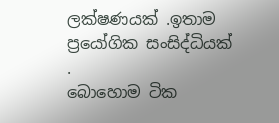ලක්ෂණයක් .ඉතාම ප්‍රයෝගික සංසිද්ධියක් .
බොහොම ටික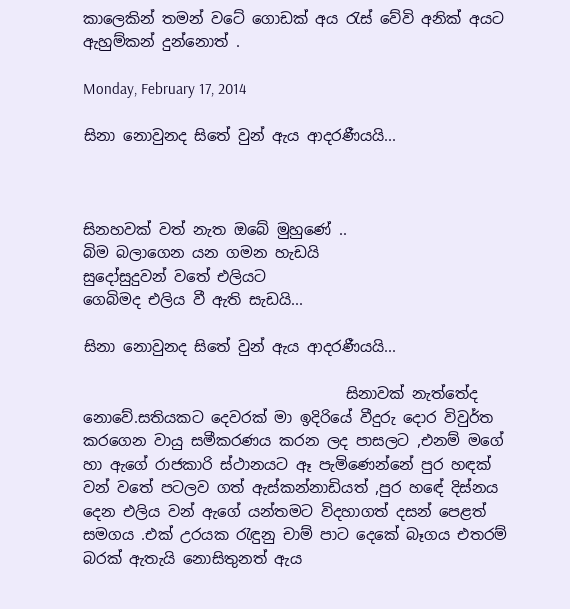කාලෙකින් තමන් වටේ ගොඩක් අය රැස් වේවි අනික් අයට ඇහුම්කන් දුන්නොත් .

Monday, February 17, 2014

සිනා නොවුනද සිතේ වුන් ඇය ආදරණීයයි...



සිනහවක් වත් නැත ඔබේ මුහුණේ ..
බිම බලාගෙන යන ගමන හැඩයි
සුදෝසුදුවන් වතේ එලියට
ගෙබිමද එලිය වී ඇති සැඩයි...

සිනා නොවුනද සිතේ වුන් ඇය ආදරණීයයි...

                                   සිනාවක් නැත්තේද නොවේ.සතියකට දෙවරක් මා ඉදිරියේ වීදුරු දොර විවුර්ත කරගෙන වායු සමීකරණය කරන ලද පාසලට ,එනම් මගේ හා ඇගේ රාජකාරි ස්ථානයට ඈ පැමිණෙන්නේ පුර හඳක් වන් වතේ පටලව ගත් ඇස්කන්නාඩියත් ,පුර හඳේ දිස්නය දෙන එලිය වන් ඇගේ යන්තමට විදහාගත් දසන් පෙළත් සමගය .එක් උරයක රැඳුනු චාම් පාට දෙකේ බෑගය එතරම් බරක් ඇතැයි නොසිතුනත් ඇය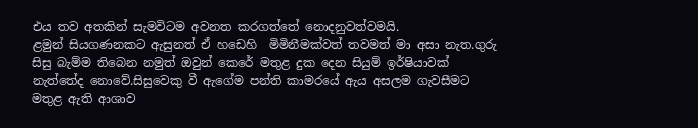එය තව අතකින් සැමවිටම අවනත කරගත්තේ නොදනුවත්වමයි.
ළමුන් සියගණනකට ඇසුනත් ඒ හඩෙහි  මිමිනීමක්වත් තවමත් මා අසා නැත.ගුරු සිසු බැම්ම තිබෙන නමුත් ඔවුන් කෙරේ මතුළ දුක දෙන සියුම් ඉර්ෂියාවක් නැත්තේද නොවේ.සිසුවෙකු වී ඇගේම පන්ති කාමරයේ ඇය අසලම ගැවසීමට මතුළ ඇති ආශාව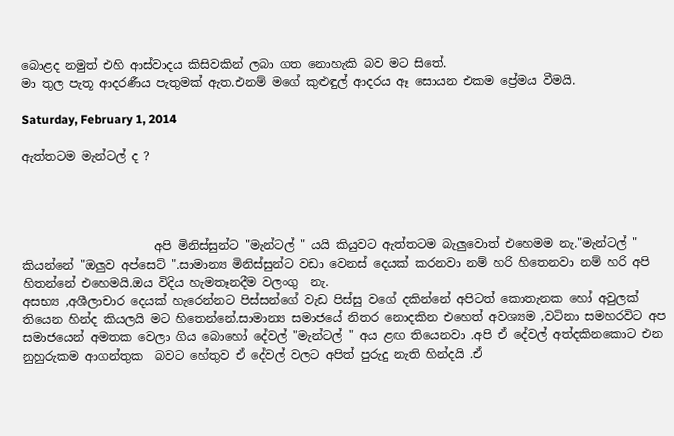බොළද නමුත් එහි ආස්වාදය කිසිවකින් ලබා ගත නොහැකි බව මට සිතේ.
මා තුල පැතූ ආදරණීය පැතුමක් ඇත.එනම් මගේ කුළුඳුල් ආදරය ඈ සොයන එකම ප්‍රේමය වීමයි.

Saturday, February 1, 2014

ඇත්තටම මැන්ටල් ද ?




                      අපි මිනිස්සුන්ට "මැන්ටල් " යයි කියුවට ඇත්තටම බැලුවොත් එහෙමම නැ."මැන්ටල් " කියන්නේ "ඔලුව අප්සෙට් ".සාමාන්‍ය මිනිස්සුන්ට වඩා වෙනස් දෙයක් කරනවා නම් හරි හිතෙනවා නම් හරි අපි හිතන්නේ එහෙමයි.ඔය විදිය හැමතෑනදීම වලංගු  නැ.
අසභ්‍ය ,අශීලාචාර දෙයක් හැරෙන්නට පිස්සන්ගේ වැඩ පිස්සු වගේ දකින්නේ අපිටත් කොතැනක හෝ අවුලක් තියෙන හින්ද කියලයි මට හිතෙන්නේ.සාමාන්‍ය සමාජයේ නිතර නොදකින එහෙත් අවශ්‍යම ,වටිනා සමහරවිට අප සමාජයෙන් අමතක වෙලා ගිය බොහෝ දේවල් "මැන්ටල් " අය ළඟ තියෙනවා .අපි ඒ දේවල් අත්දකිනකොට එන නුහුරුකම ආගන්තුක  බවට හේතුව ඒ දේවල් වලට අපිත් පුරුදු නැති හින්දයි .ඒ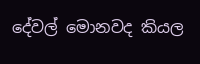දේවල් මොනවද කියල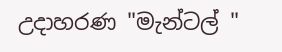උදාහරණ "මැන්ටල් "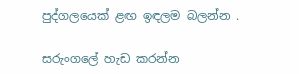පුද්ගලයෙක් ළඟ ඉඳලම බලන්න .

සරුංගලේ හැඩ කරන්න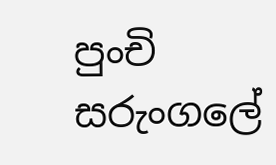පුංචි සරුංගලේ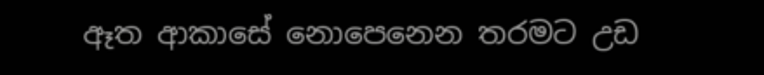ඈත ආකාසේ නොපෙනෙන තරමට උඩ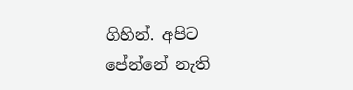ගිහින්. අපිට පේන්නේ නැති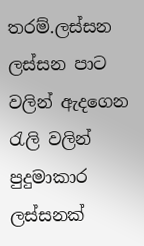තරම්.ලස්සන ලස්සන පාට වලින් ඇදගෙන රැලි වලින් පුදුමාකාර ලස්සනක්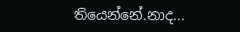තියෙන්නේ.නාද...